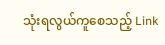သုံးရလွယ်ကူစေသည့် Link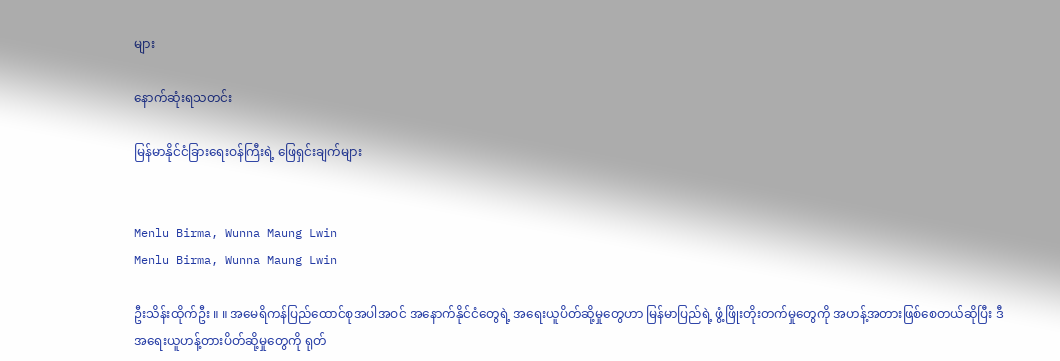များ

နောက်ဆုံးရသတင်း

မြန်မာနိုင်ငံခြားရေးဝန်ကြီးရဲ့ ဖြေရှင်းချက်များ


Menlu Birma, Wunna Maung Lwin
Menlu Birma, Wunna Maung Lwin

ဦးသိန်းထိုက်ဦး ။ ။ အမေရိကန်ပြည်ထောင်စုအပါအဝင် အနောက်နိုင်ငံတွေရဲ့ အရေးယူပိတ်ဆို့မှုတွေဟာ မြန်မာပြည်ရဲ့ ဖွံ့ဖြိုးတိုးတက်မှုတွေကို အဟန့်အတားဖြစ်စေတယ်ဆိုပြီး ဒီအရေးယူဟန့်တားပိတ်ဆို့မှုတွေကို ရုတ်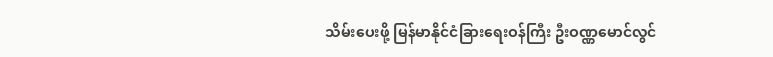သိမ်းပေးဖို့ မြန်မာနိုင်ငံခြားရေးဝန်ကြီး ဦးဝဏ္ဏမောင်လွင်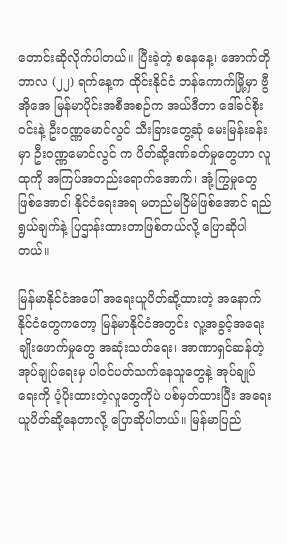တောင်းဆိုလိုက်ပါတယ်။ ပြီးခဲ့တဲ့ စနေနေ့၊ အောက်တိုဘာလ (၂၂) ရက်နေ့က ထိုင်းနိုင်ငံ ဘန်ကောက်မြို့မှာ ဗွီအိုအေ မြန်မာပိုင်းအစီအစဉ်က အယ်ဒီတာ ဒေါ်ခင်စိုးဝင်းနဲ့ ဦးဝဏ္ဏမောင်လွင် သီးခြားတွေ့ဆုံ မေးမြန်းခန်းမှာ ဦးဝဏ္ဏမောင်လွင် က ပိတ်ဆို့ဒဏ်ခတ်မှုတွေဟာ လူထုကို အကြပ်အတည်းရောက်အောက်၊ အုံ့ကြွမှုတွေဖြစ်အောင၊် နိုင်ငံရေးအရ မတည်မငြိမ်ဖြစ်အောင် ရည်ရွယ်ချက်နဲ့ ပြဌာန်းထားတာဖြစ်တယ်လို့ ပြောဆိုပါတယ်။

မြန်မာနိုင်ငံအပေါ် အရေးယူပိတ်ဆို့ထားတဲ့ အနောက်နိုင်ငံတွေကတော့ မြန်မာနိုင်ငံအတွင်း လူ့အခွင့်အရေး ချိုးဖောက်မှုတွေ အဆုံးသတ်ရေး၊ အာဏာရှင်ဆန်တဲ့ အုပ်ချုပ်ရေးမှ ပါဝင်ပတ်သက်နေသူတွေနဲ့ အုပ်ချုပ်ရေးကို ပံ့ပိုးထားတဲ့လူတွေကိုပဲ ပစ်မှတ်ထားပြီး အရေးယူပိတ်ဆို့နေတာလို့ ပြောဆိုပါတယ်။ မြန်မာပြည်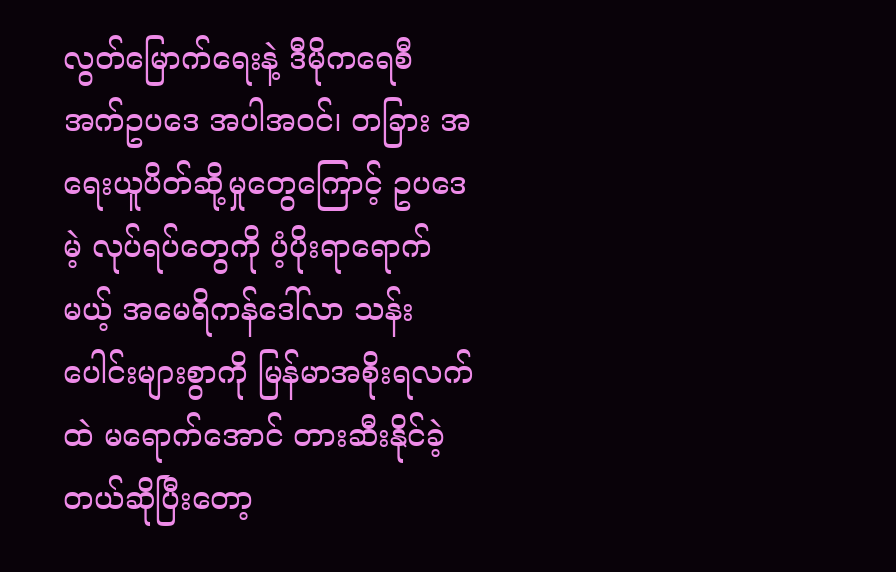လွတ်မြောက်ရေးနဲ့ ဒီမိုကရေစီ အက်ဥပဒေ အပါအဝင်၊ တခြား အရေးယူပိတ်ဆို့မှုတွေကြောင့် ဥပဒေမဲ့ လုပ်ရပ်တွေကို ပံ့ပိုးရာရောက်မယ့် အမေရိကန်ဒေါ်လာ သန်းပေါင်းများစွာကို မြန်မာအစိုးရလက်ထဲ မရောက်အောင် တားဆီးနိုင်ခဲ့တယ်ဆိုပြီးတော့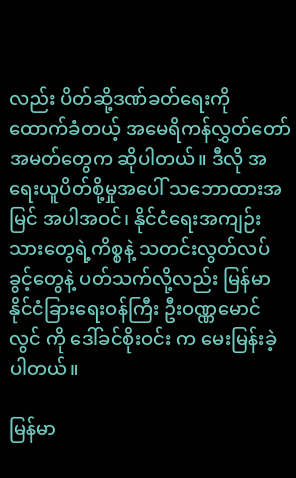လည်း ပိတ်ဆို့ဒဏ်ခတ်ရေးကို ထောက်ခံတယ့် အမေရိကန်လွှတ်တော်အမတ်တွေက ဆိုပါတယ်။ ဒီလို အရေးယူပိတ်စို့မှုအပေါ် သဘောထားအမြင် အပါအဝင်၊ နိုင်ငံရေးအကျဉ်းသားတွေရဲ့ကိစ္စနဲ့ သတင်းလွတ်လပ်ခွင့်တွေနဲ့ ပတ်သက်လို့လည်း မြန်မာနိုင်ငံခြားရေးဝန်ကြီး ဦးဝဏ္ဏမောင်လွင် ကို ဒေါ်ခင်စိုးဝင်း က မေးမြန်းခဲ့ပါတယ်။

မြန်မာ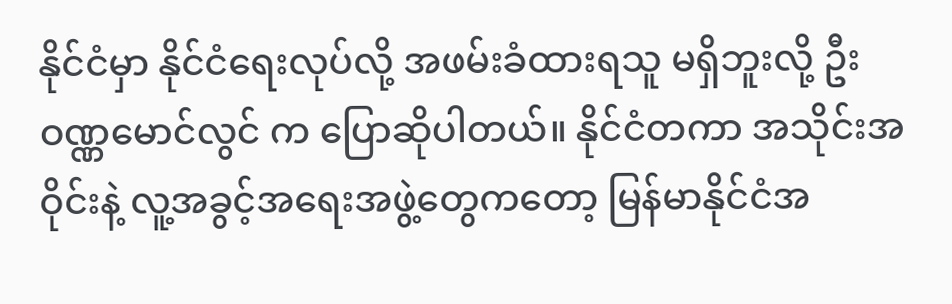နိုင်ငံမှာ နိုင်ငံရေးလုပ်လို့ အဖမ်းခံထားရသူ မရှိဘူးလို့ ဦးဝဏ္ဏမောင်လွင် က ပြောဆိုပါတယ်။ နိုင်ငံတကာ အသိုင်းအဝိုင်းနဲ့ လူ့အခွင့်အရေးအဖွဲ့တွေကတော့ မြန်မာနိုင်ငံအ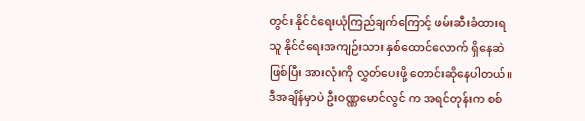တွင်း နိုင်ငံရေးယုံကြည်ချက်ကြောင့် ဖမ်းဆီးခံထားရသူ နိုင်ငံရေးအကျဉ်းသား နှစ်ထောင်လောက် ရှိနေဆဲဖြစ်ပြီး အားလုံးကို လွှတ်ပေးဖို့ တောင်းဆိုနေပါတယ်။ ဒီအချိန်မှာပဲ ဦးဝဏ္ဏမောင်လွင် က အရင်တုန်းက စစ်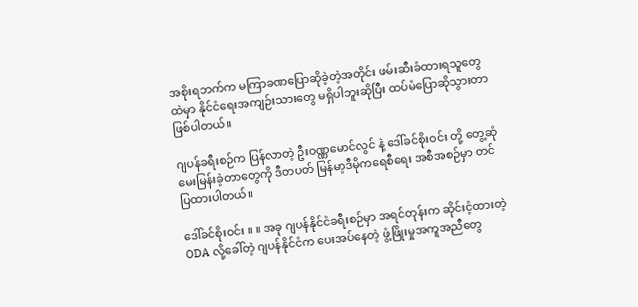အစိုးရဘက်က မကြာခဏပြောဆိုခဲ့တဲ့အတိုင်း ဖမ်းဆီးခံထားရသူတွေထဲမှာ နိုင်ငံရေးအကျဉ်းသားတွေ မရှိပါဘူးဆိုပြီး ထပ်မံပြောဆိုသွားတာ ဖြစ်ပါတယ်။

ဂျပန်ခရီးစဉ်က ပြန်လာတဲ့ ဦးဝဏ္ဏမောင်လွင် နဲ့ ဒေါ်ခင်စိုးဝင်း တို့ တွေ့ဆုံမေးမြန်းခဲ့တာတွေကို ဒီတပတ် မြန်မာ့ဒီမိုကရေစီရေး အစီအစဉ်မှာ တင်ပြထားပါတယ်။

ဒေါ်ခင်စိုးဝင်း ။ ။ အခု ဂျပန်နိုင်ငံခရီးစဉ်မှာ အရင်တုန်းက ဆိုင်းငံ့ထားတဲ့ ODA လို့ခေါ်တဲ့ ဂျပန်နိုင်ငံက ပေးအပ်နေတဲ့ ဖွံ့ဖြိုးမှုအကူအညီတွေ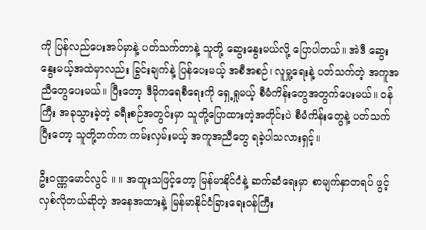ကို ပြန်လည်ပေးအပ်မှာနဲ့ ပတ်သက်တာနဲ့ သူတို့ ဆွေးနွေးမယ်လို့ ပြောပါတယ်။ အဲဒီ ဆွေးနွေးမယ့်အထဲမှာလည်း ခြွင်းချက်နဲ့ ပြန်ပေးမယ့် အစီအစဉ်၊ လူမှု့ရေးနဲ့ ပတ်သက်တဲ့ အကူအညီတွေပေးမယ်။ ပြီးတော့ ဒီမိုကရေစီရေးကို ရှေ့ရှုမယ့် စီမံကိန်းတွေအတွက်ပေးမယ်။ ဝန်ကြီး အခုသွားခဲ့တဲ့ ခရီးစဉ်အတွင်းမှာ သူတို့ပြောထားတဲ့အတိုင်းပဲ စီမံကိန်းတွေနဲ့ ပတ်သက်ပြီးတော့ သူတို့ဘက်က ကမ်းလှမ်းမယ့် အကူအညီတွေ ရခဲ့ပါသလားရှင့်။

ဦးဝဏ္ဏမောင်လွင် ။ ။ အထူးသဖြင့်တော့ မြန်မာနိုင်ငံနဲ့ ဆက်ဆံရေးမှာ စာမျက်နှာတရပ် ဖွင့်လှစ်လိုတယ်ဆိုတဲ့ အနေအထားနဲ့ မြန်မာနိုင်ငံခြားရေးဝန်ကြီး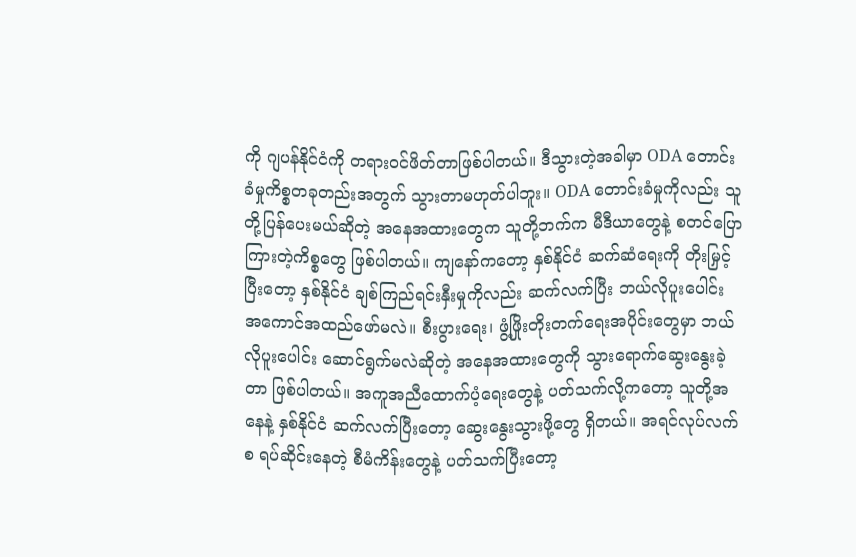ကို ဂျပန်နိုင်ငံကို တရားဝင်ဖိတ်တာဖြစ်ပါတယ်။ ဒီသွားတဲ့အခါမှာ ODA တောင်းခံမှုကိစ္စတခုတည်းအတွက် သွားတာမဟုတ်ပါဘူး။ ODA တောင်းခံမှုကိုလည်း သူတို့ပြန်ပေးမယ်ဆိုတဲ့ အနေအထားတွေက သူတို့ဘက်က မီဒီယာတွေနဲ့ စတင်ပြောကြားတဲ့ကိစ္စတွေ ဖြစ်ပါတယ်။ ကျနော်ကတော့ နှစ်နိုင်ငံ ဆက်ဆံရေးကို တိုးမြှင့်ပြီးတော့ နှစ်နိုင်ငံ ချစ်ကြည်ရင်းနှီးမှုကိုလည်း ဆက်လက်ပြီး ဘယ်လိုပူးပေါင်း အကောင်အထည်ဖော်မလဲ။ စီးပွားရေး၊ ဖွံ့ဖြိုးတိုးတက်ရေးအပိုင်းတွေမှာ ဘယ်လိုပူးပေါင်း ဆောင်ရွက်မလဲဆိုတဲ့ အနေအထားတွေကို သွားရောက်ဆွေးနွေးခဲ့တာ ဖြစ်ပါတယ်။ အကူအညီထောက်ပံ့ရေးတွေနဲ့ ပတ်သက်လို့ကတော့ သူတို့အနေနဲ့ နှစ်နိုင်ငံ ဆက်လက်ပြီးတော့ ဆွေးနွေးသွားဖို့တွေ ရှိတယ်။ အရင်လုပ်လက်စ ရပ်ဆိုင်းနေတဲ့ စီမံကိန်းတွေနဲ့ ပတ်သက်ပြီးတော့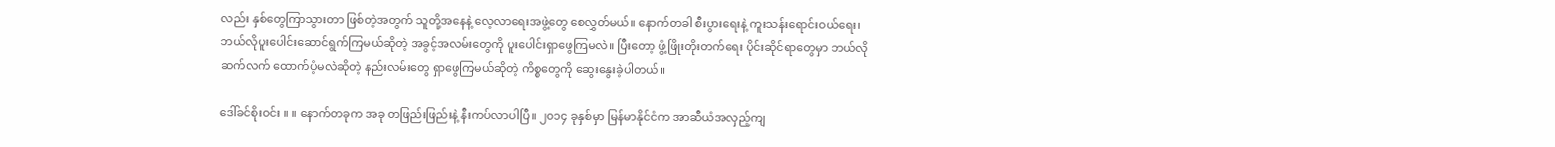လည်း နှစ်တွေကြာသွားတာ ဖြစ်တဲ့အတွက် သူတို့အနေနဲ့ လေ့လာရေးအဖွဲ့တွေ စေလွှတ်မယ်။ နောက်တခါ စီးပွားရေးနဲ့ ကူးသန်းရောင်းဝယ်ရေး၊ ဘယ်လိုပူးပေါင်းဆောင်ရွက်ကြမယ်ဆိုတဲ့ အခွင့်အလမ်းတွေကို ပူးပေါင်းရှာဖွေကြမလဲ။ ပြီးတော့ ဖွံ့ဖြိုးတိုးတက်ရေး ပိုင်းဆိုင်ရာတွေမှာ ဘယ်လိုဆက်လက် ထောက်ပံ့မလဲဆိုတဲ့ နည်းလမ်းတွေ ရှာဖွေကြမယ်ဆိုတဲ့ ကိစ္စတွေကို ဆွေးနွေးခဲ့ပါတယ်။

ဒေါ်ခင်စိုးဝင်း ။ ။ နောက်တခုက အခု တဖြည်းဖြည်းနဲ့ နီးကပ်လာပါပြီ။ ၂၀၁၄ ခုနှစ်မှာ မြန်မာနိုင်ငံက အာဆီယံအလှည့်ကျ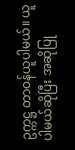ဥက္ကဋ္ဌ တာဝန်ယူပါမယ်။ ယူပါမယ်ဆိုပြီး အဆိုပြု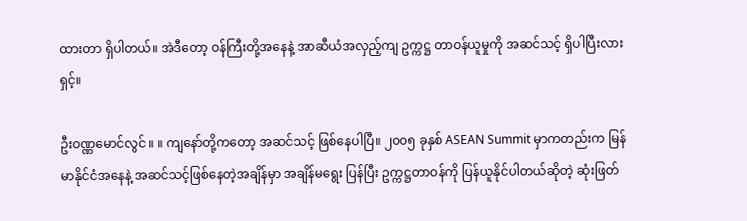ထားတာ ရှိပါတယ်။ အဲဒီတော့ ဝန်ကြီးတို့အနေနဲ့ အာဆီယံအလှည့်ကျ ဥက္ကဋ္ဌ တာဝန်ယူမှုကို အဆင်သင့် ရှိပါပြီးလားရှင့်။

ဦးဝဏ္ဏမောင်လွင် ။ ။ ကျနော်တို့ကတော့ အဆင်သင့် ဖြစ်နေပါပြီ။ ၂၀၀၅ ခုနှစ် ASEAN Summit မှာကတည်းက မြန်မာနိုင်ငံအနေနဲ့ အဆင်သင့်ဖြစ်နေတဲ့အချိန်မှာ အချိန်မရွေး ပြန်ပြီး ဥက္ကဋ္ဌတာဝန်ကို ပြန်ယူနိုင်ပါတယ်ဆိုတဲ့ ဆုံးဖြတ်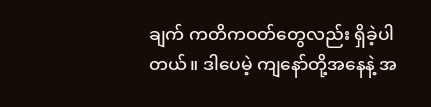ချက် ကတိကဝတ်တွေလည်း ရှိခဲ့ပါတယ်။ ဒါပေမဲ့ ကျနော်တို့အနေနဲ့ အ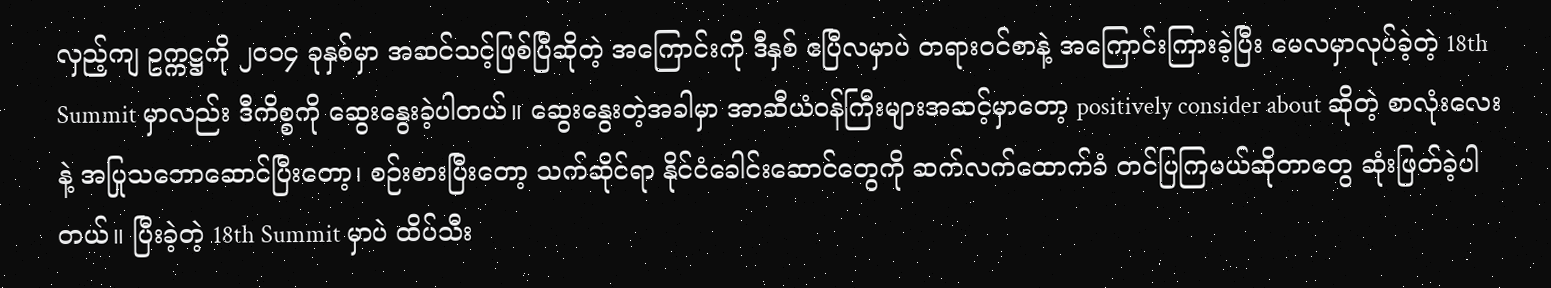လှည့်ကျ ဥက္ကဋ္ဌကို ၂၀၁၄ ခုနှစ်မှာ အဆင်သင့်ဖြစ်ပြီဆိုတဲ့ အကြောင်းကို ဒီနှစ် ဧပြီလမှာပဲ တရားဝင်စာနဲ့ အကြောင်းကြားခဲ့ပြီး မေလမှာလုပ်ခဲ့တဲ့ 18th Summit မှာလည်း ဒီကိစ္စကို ဆွေးနွေးခဲ့ပါတယ်။ ဆွေးနွေးတဲ့အခါမှာ အာဆီယံဝန်ကြီးများအဆင့်မှာတော့ positively consider about ဆိုတဲ့ စာလုံးလေးနဲ့ အပြုသဘောဆောင်ပြီးတော့၊ စဉ်းစားပြီးတော့ သက်ဆိုင်ရာ နိုင်ငံခေါင်းဆောင်တွေကို ဆက်လက်ထောက်ခံ တင်ပြကြမယ်ဆိုတာတွေ ဆုံးဖြတ်ခဲ့ပါတယ်။ ပြီးခဲ့တဲ့ 18th Summit မှာပဲ ထိပ်သီး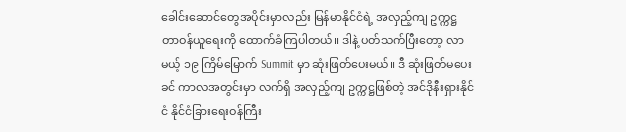ခေါင်းဆောင်တွေအပိုင်းမှာလည်း မြန်မာနိုင်ငံရဲ့ အလှည့်ကျ ဥက္ကဋ္ဌ တာဝန်ယူရေးကို ထောက်ခံကြပါတယ်။ ဒါနဲ့ ပတ်သက်ပြီးတော့ လာမယ့် ၁၉ ကြိမ်မြောက် Summit မှာ ဆုံးဖြတ်ပေးမယ်။ ဒီ ဆုံးဖြတ်မပေးခင် ကာလအတွင်းမှာ လက်ရှိ အလှည့်ကျ ဥက္ကဋ္ဌဖြစ်တဲ့ အင်ဒိုနီးရှားနိုင်ငံ နိုင်ငံခြားရေးဝန်ကြီး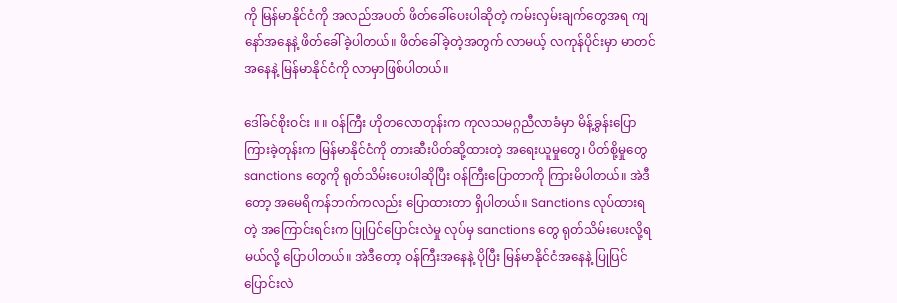ကို မြန်မာနိုင်ငံကို အလည်အပတ် ဖိတ်ခေါ်ပေးပါဆိုတဲ့ ကမ်းလှမ်းချက်တွေအရ ကျနော်အနေနဲ့ ဖိတ်ခေါ်ခဲ့ပါတယ်။ ဖိတ်ခေါ်ခဲ့တဲ့အတွက် လာမယ့် လကုန်ပိုင်းမှာ မာတင်အနေနဲ့ မြန်မာနိုင်ငံကို လာမှာဖြစ်ပါတယ်။

ဒေါ်ခင်စိုးဝင်း ။ ။ ဝန်ကြီး ဟိုတလောတုန်းက ကုလသမဂ္ဂညီလာခံမှာ မိန့်ခွန်းပြောကြားခဲ့တုန်းက မြန်မာနိုင်ငံကို တားဆီးပိတ်ဆို့ထားတဲ့ အရေးယူမှုတွေ၊ ပိတ်စို့မှုတွေ sanctions တွေကို ရုတ်သိမ်းပေးပါဆိုပြီး ဝန်ကြီးပြောတာကို ကြားမိပါတယ်။ အဲဒီတော့ အမေရိကန်ဘက်ကလည်း ပြောထားတာ ရှိပါတယ်။ Sanctions လုပ်ထားရတဲ့ အကြောင်းရင်းက ပြုပြင်ပြောင်းလဲမှု လုပ်မှ sanctions တွေ ရုတ်သိမ်းပေးလို့ရမယ်လို့ ပြောပါတယ်။ အဲဒီတော့ ဝန်ကြီးအနေနဲ့ ပိုပြီး မြန်မာနိုင်ငံအနေနဲ့ ပြုပြင်ပြောင်းလဲ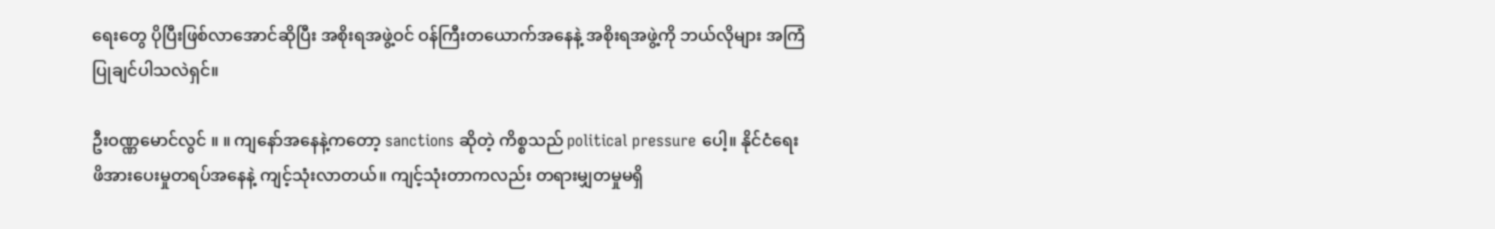ရေးတွေ ပိုပြီးဖြစ်လာအောင်ဆိုပြီး အစိုးရအဖွဲ့ဝင် ဝန်ကြီးတယောက်အနေနဲ့ အစိုးရအဖွဲ့ကို ဘယ်လိုများ အကြံပြုချင်ပါသလဲရှင်။

ဦးဝဏ္ဏမောင်လွင် ။ ။ ကျနော်အနေနဲ့ကတော့ sanctions ဆိုတဲ့ ကိစ္စသည် political pressure ပေါ့။ နိုင်ငံရေး ဖိအားပေးမှုတရပ်အနေနဲ့ ကျင့်သုံးလာတယ်။ ကျင့်သုံးတာကလည်း တရားမျှတမှုမရှိ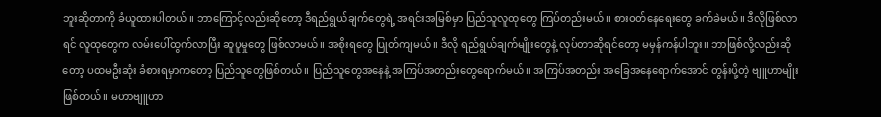ဘူးဆိုတာကို ခံယူထားပါတယ်။ ဘာကြောင့်လည်းဆိုတော့ ဒီရည်ရွယ်ချက်တွေရဲ့ အရင်းအမြစ်မှာ ပြည်သူလူထုတွေ ကြပ်တည်းမယ်။ စားဝတ်နေရေးတွေ ခက်ခဲမယ်။ ဒီလိုဖြစ်လာရင် လူထုတွေက လမ်းပေါ်ထွက်လာပြီး ဆူပူမှုတွေ ဖြစ်လာမယ်။ အစိုးရတွေ ပြုတ်ကျမယ်။ ဒီလို ရည်ရွယ်ချက်မျိုးတွေနဲ့ လုပ်တာဆိုရင်တော့ မမှန်ကန်ပါဘူး။ ဘာဖြစ်လို့လည်းဆိုတော့ ပထမဦးဆုံး ခံစားရမှာကတော့ ပြည်သူတွေဖြစ်တယ်။ ပြည်သူတွေအနေနဲ့ အကြပ်အတည်းတွေရောက်မယ်။ အကြပ်အတည်း အခြေအနေရောက်အောင် တွန်းပို့တဲ့ ဗျူဟာမျိုးဖြစ်တယ်။ မဟာဗျူဟာ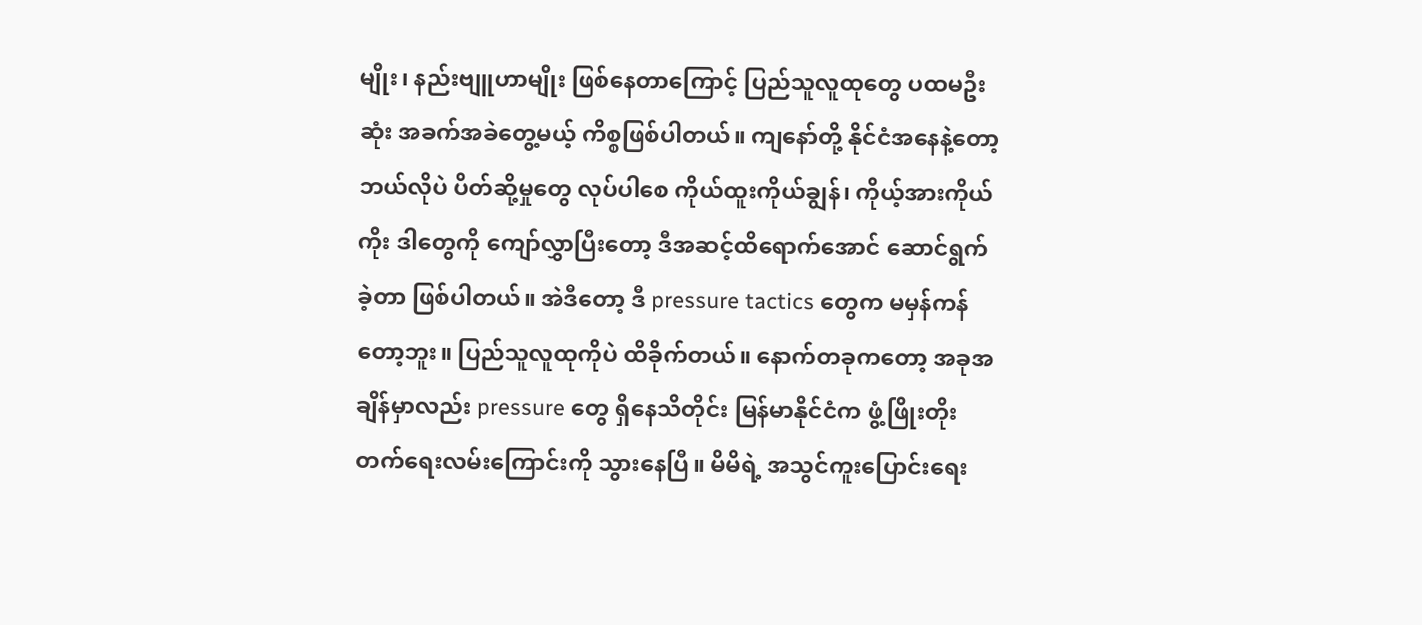မျိုး၊ နည်းဗျူဟာမျိုး ဖြစ်နေတာကြောင့် ပြည်သူလူထုတွေ ပထမဦးဆုံး အခက်အခဲတွေ့မယ့် ကိစ္စဖြစ်ပါတယ်။ ကျနော်တို့ နိုင်ငံအနေနဲ့တော့ ဘယ်လိုပဲ ပိတ်ဆို့မှုတွေ လုပ်ပါစေ ကိုယ်ထူးကိုယ်ချွန်၊ ကိုယ့်အားကိုယ်ကိုး ဒါတွေကို ကျော်လွှာပြီးတော့ ဒီအဆင့်ထိရောက်အောင် ဆောင်ရွက်ခဲ့တာ ဖြစ်ပါတယ်။ အဲဒီတော့ ဒီ pressure tactics တွေက မမှန်ကန်တော့ဘူး။ ပြည်သူလူထုကိုပဲ ထိခိုက်တယ်။ နောက်တခုကတော့ အခုအချိန်မှာလည်း pressure တွေ ရှိနေသိတိုင်း မြန်မာနိုင်ငံက ဖွံ့ဖြိုးတိုးတက်ရေးလမ်းကြောင်းကို သွားနေပြီ။ မိမိရဲ့ အသွင်ကူးပြောင်းရေး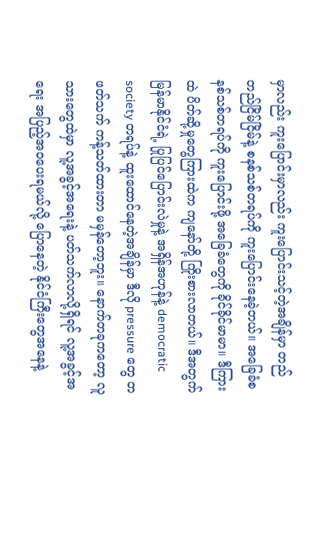မှာလည်း ကူးပြောင်းမှာလည်း ကူးပြောင်းသင့်တဲ့အချိန်မှာ တည်တည်ငြိမ်ငြိမ်နဲ့ စနစ်သစ်တရပ်ကို ကူးပြောင်းနေခဲ့တယ်။ အခြေခံစနစ်သစ်တရပ်ကို ကူးပြောင်းဖို့ အခြေခံတွေကို ခိုင်ခိုင်မာမာ။ ဒီကြားထဲ ပိတ်ဆို့မှုတွေကြားထဲက ကျနော်တို့ ကြိုးစားလာတယ်။ ဒီအတွက် မြန်မာနိုင်ငံရဲ့ ပြုပြင်ပြောင်းလဲမှုနဲ့ အရှိန်အဟုန်နဲ့ democratic society တရပ်နဲ့ ထူးထောင်နေတဲ့အချိန်မှာ ဒီလို pressure တွေ တဖတ်သက် ကန့်သတ်ထားတာ မမှန်တော့ဘူး။ နောက်တခုကတော့ လူသားတွေထဲမှာ လူ့အခွင့်အရေးနဲ့ ပတ်သက်လာလို့ရှိရင် လူ့အခွင့်အရေး အပြည့်အဝပေးရမယ်လို့ ပြောနေတဲ့ နိုင်ငံကြီးတွေအနေနဲ့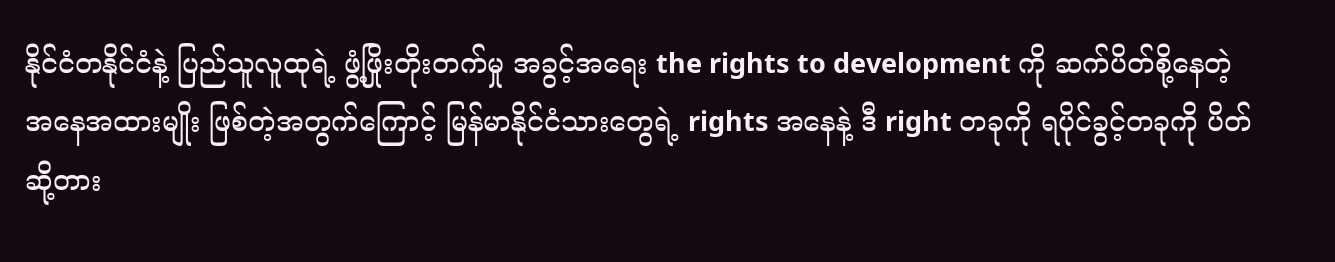နိုင်ငံတနိုင်ငံနဲ့ ပြည်သူလူထုရဲ့ ဖွံ့ဖြိုးတိုးတက်မှု အခွင့်အရေး the rights to development ကို ဆက်ပိတ်စို့နေတဲ့ အနေအထားမျိုး ဖြစ်တဲ့အတွက်ကြောင့် မြန်မာနိုင်ငံသားတွေရဲ့ rights အနေနဲ့ ဒီ right တခုကို ရပိုင်ခွင့်တခုကို ပိတ်ဆို့တား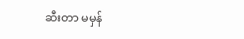ဆီးတာ မမှန်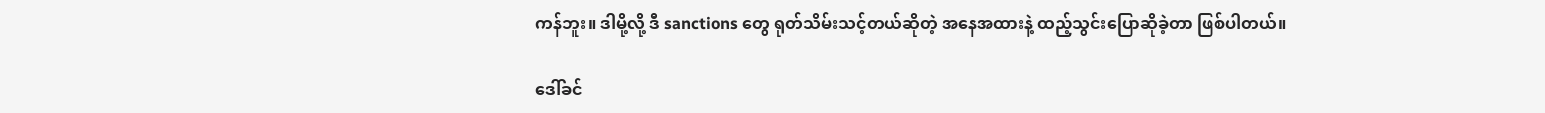ကန်ဘူး။ ဒါမို့လို့ ဒီ sanctions တွေ ရုတ်သိမ်းသင့်တယ်ဆိုတဲ့ အနေအထားနဲ့ ထည့်သွင်းပြောဆိုခဲ့တာ ဖြစ်ပါတယ်။

ဒေါ်ခင်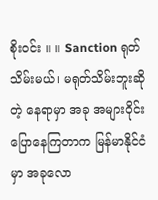စိုးဝင်း ။ ။ Sanction ရုတ်သိမ်းမယ်၊ မရုတ်သိမ်းဘူးဆိုတဲ့ နေရာမှာ အခု အများဝိုင်းပြောနေကြတာက မြန်မာနိုင်ငံမှာ အခုလော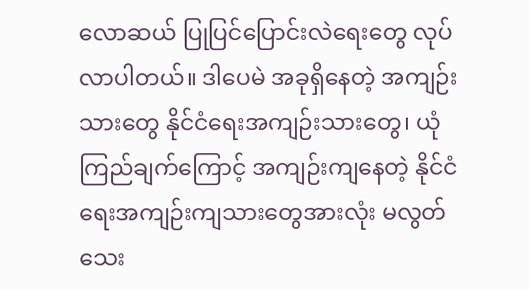လောဆယ် ပြုပြင်ပြောင်းလဲရေးတွေ လုပ်လာပါတယ်။ ဒါပေမဲ အခုရှိနေတဲ့ အကျဉ်းသားတွေ နိုင်ငံရေးအကျဉ်းသားတွေ၊ ယုံကြည်ချက်ကြောင့် အကျဉ်းကျနေတဲ့ နိုင်ငံရေးအကျဉ်းကျသားတွေအားလုံး မလွတ်သေး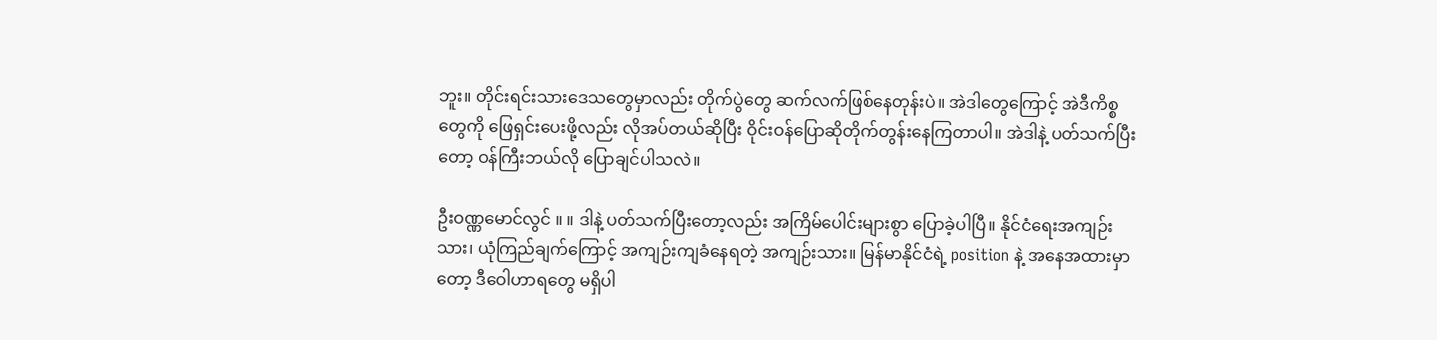ဘူး။ တိုင်းရင်းသားဒေသတွေမှာလည်း တိုက်ပွဲတွေ ဆက်လက်ဖြစ်နေတုန်းပဲ။ အဲဒါတွေကြောင့် အဲဒီကိစ္စတွေကို ဖြေရှင်းပေးဖို့လည်း လိုအပ်တယ်ဆိုပြီး ဝိုင်းဝန်ပြောဆိုတိုက်တွန်းနေကြတာပါ။ အဲဒါနဲ့ ပတ်သက်ပြီးတော့ ဝန်ကြီးဘယ်လို ပြောချင်ပါသလဲ။

ဦးဝဏ္ဏမောင်လွင် ။ ။ ဒါနဲ့ ပတ်သက်ပြီးတော့လည်း အကြိမ်ပေါင်းများစွာ ပြောခဲ့ပါပြီ။ နိုင်ငံရေးအကျဉ်းသား၊ ယုံကြည်ချက်ကြောင့် အကျဉ်းကျခံနေရတဲ့ အကျဉ်းသား။ မြန်မာနိုင်ငံရဲ့ position နဲ့ အနေအထားမှာတော့ ဒီဝေါဟာရတွေ မရှိပါ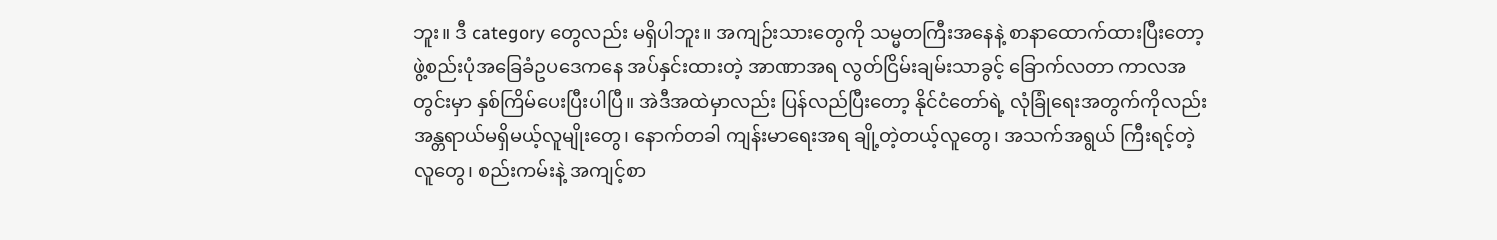ဘူး။ ဒီ category တွေလည်း မရှိပါဘူး။ အကျဉ်းသားတွေကို သမ္မတကြီးအနေနဲ့ စာနာထောက်ထားပြီးတော့ ဖွဲ့စည်းပုံအခြေခံဥပဒေကနေ အပ်နှင်းထားတဲ့ အာဏာအရ လွတ်ငြိမ်းချမ်းသာခွင့် ခြောက်လတာ ကာလအတွင်းမှာ နှစ်ကြိမ်ပေးပြီးပါပြီ။ အဲဒီအထဲမှာလည်း ပြန်လည်ပြီးတော့ နိုင်ငံတော်ရဲ့ လုံခြုံရေးအတွက်ကိုလည်း အန္တရာယ်မရှိမယ့်လူမျိုးတွေ၊ နောက်တခါ ကျန်းမာရေးအရ ချို့တဲ့တယ့်လူတွေ၊ အသက်အရွယ် ကြီးရင့်တဲ့လူတွေ၊ စည်းကမ်းနဲ့ အကျင့်စာ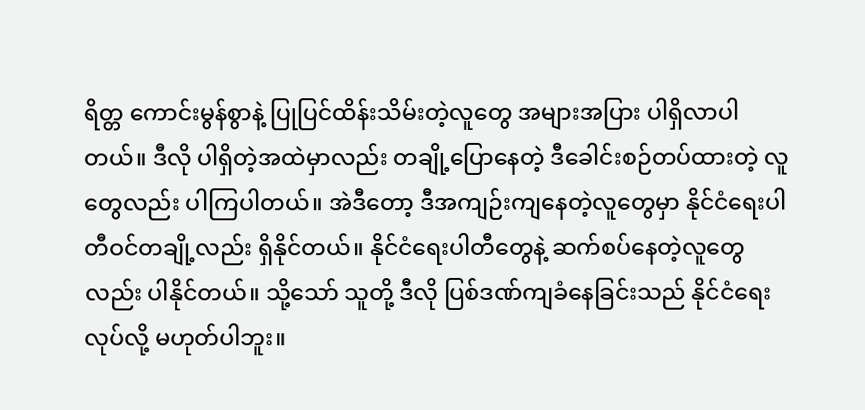ရိတ္တ ကောင်းမွန်စွာနဲ့ ပြုပြင်ထိန်းသိမ်းတဲ့လူတွေ အများအပြား ပါရှိလာပါတယ်။ ဒီလို ပါရှိတဲ့အထဲမှာလည်း တချို့ပြောနေတဲ့ ဒီခေါင်းစဉ်တပ်ထားတဲ့ လူတွေလည်း ပါကြပါတယ်။ အဲဒီတော့ ဒီအကျဉ်းကျနေတဲ့လူတွေမှာ နိုင်ငံရေးပါတီဝင်တချို့လည်း ရှိနိုင်တယ်။ နိုင်ငံရေးပါတီတွေနဲ့ ဆက်စပ်နေတဲ့လူတွေလည်း ပါနိုင်တယ်။ သို့သော် သူတို့ ဒီလို ပြစ်ဒဏ်ကျခံနေခြင်းသည် နိုင်ငံရေးလုပ်လို့ မဟုတ်ပါဘူး။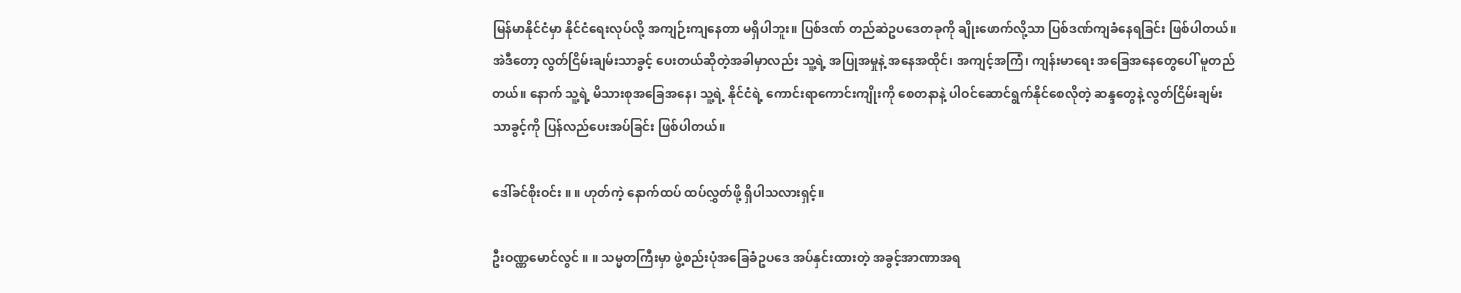မြန်မာနိုင်ငံမှာ နိုင်ငံရေးလုပ်လို့ အကျဉ်းကျနေတာ မရှိပါဘူး။ ပြစ်ဒဏ် တည်ဆဲဥပဒေတခုကို ချိုးဖောက်လို့သာ ပြစ်ဒဏ်ကျခံနေရခြင်း ဖြစ်ပါတယ်။ အဲဒီတော့ လွတ်ငြိမ်းချမ်းသာခွင့် ပေးတယ်ဆိုတဲ့အခါမှာလည်း သူ့ရဲ့ အပြုအမှုနဲ့ အနေအထိုင်၊ အကျင့်အကြံ၊ ကျန်းမာရေး အခြေအနေတွေပေါ် မူတည်တယ်။ နောက် သူ့ရဲ့ မိသားစုအခြေအနေ၊ သူ့ရဲ့ နိုင်ငံရဲ့ ကောင်းရာကောင်းကျိုးကို စေတနာနဲ့ ပါဝင်ဆောင်ရွက်နိုင်စေလိုတဲ့ ဆန္ဒတွေနဲ့ လွတ်ငြိမ်းချမ်းသာခွင့်ကို ပြန်လည်ပေးအပ်ခြင်း ဖြစ်ပါတယ်။

ဒေါ်ခင်စိုးဝင်း ။ ။ ဟုတ်ကဲ့ နောက်ထပ် ထပ်လွှတ်ဖို့ ရှိပါသလားရှင့်။

ဦးဝဏ္ဏမောင်လွင် ။ ။ သမ္မတကြီးမှာ ဖွဲ့စည်းပုံအခြေခံဥပဒေ အပ်နှင်းထားတဲ့ အခွင့်အာဏာအရ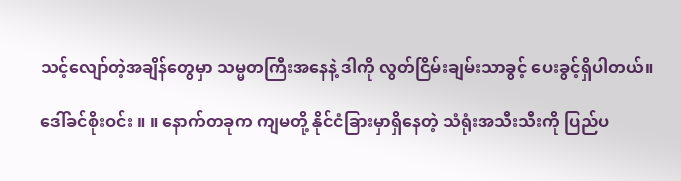သင့်လျော်တဲ့အချိန်တွေမှာ သမ္မတကြီးအနေနဲ့ ဒါကို လွတ်ငြိမ်းချမ်းသာခွင့် ပေးခွင့်ရှိပါတယ်။

ဒေါ်ခင်စိုးဝင်း ။ ။ နောက်တခုက ကျမတို့ နိုင်ငံခြားမှာရှိနေတဲ့ သံရုံးအသီးသီးကို ပြည်ပ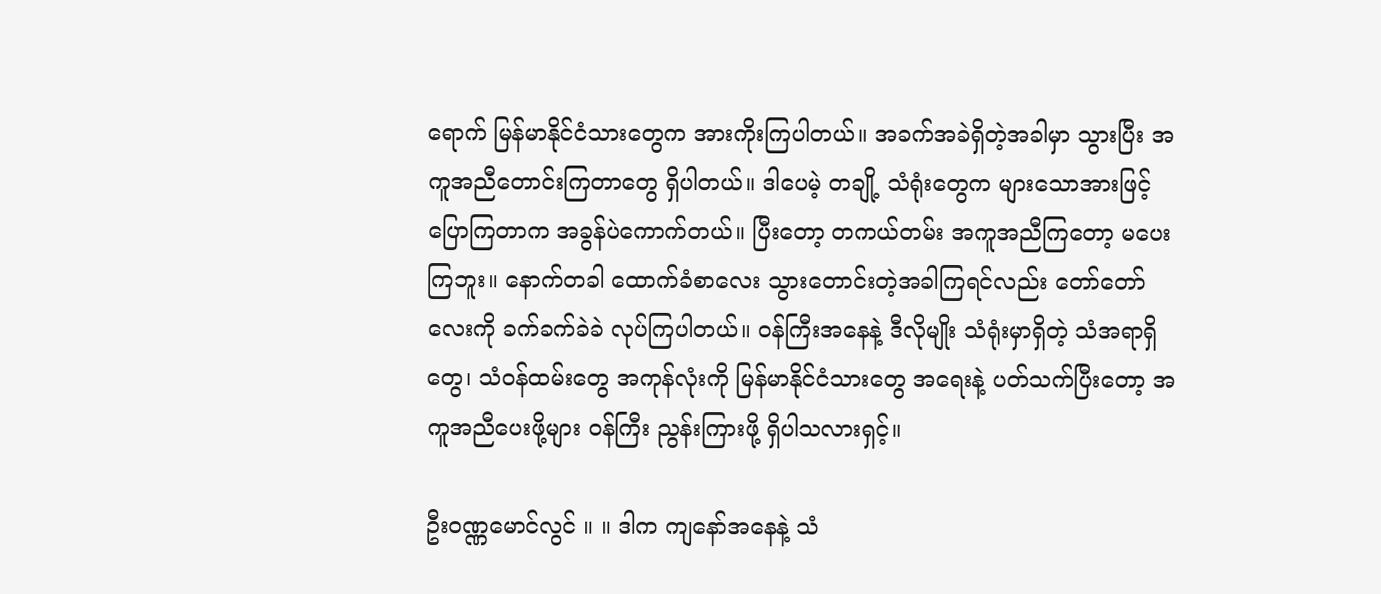ရောက် မြန်မာနိုင်ငံသားတွေက အားကိုးကြပါတယ်။ အခက်အခဲရှိတဲ့အခါမှာ သွားပြီး အကူအညီတောင်းကြတာတွေ ရှိပါတယ်။ ဒါပေမဲ့ တချို့ သံရုံးတွေက များသောအားဖြင့် ပြောကြတာက အခွန်ပဲကောက်တယ်။ ပြီးတော့ တကယ်တမ်း အကူအညီကြတော့ မပေးကြဘူး။ နောက်တခါ ထောက်ခံစာလေး သွားတောင်းတဲ့အခါကြရင်လည်း တော်တော်လေးကို ခက်ခက်ခဲခဲ လုပ်ကြပါတယ်။ ဝန်ကြီးအနေနဲ့ ဒီလိုမျိုး သံရုံးမှာရှိတဲ့ သံအရာရှိတွေ၊ သံဝန်ထမ်းတွေ အကုန်လုံးကို မြန်မာနိုင်ငံသားတွေ အရေးနဲ့ ပတ်သက်ပြီးတော့ အကူအညီပေးဖို့များ ဝန်ကြီး ညွန်းကြားဖို့ ရှိပါသလားရှင့်။

ဦးဝဏ္ဏမောင်လွင် ။ ။ ဒါက ကျနော်အနေနဲ့ သံ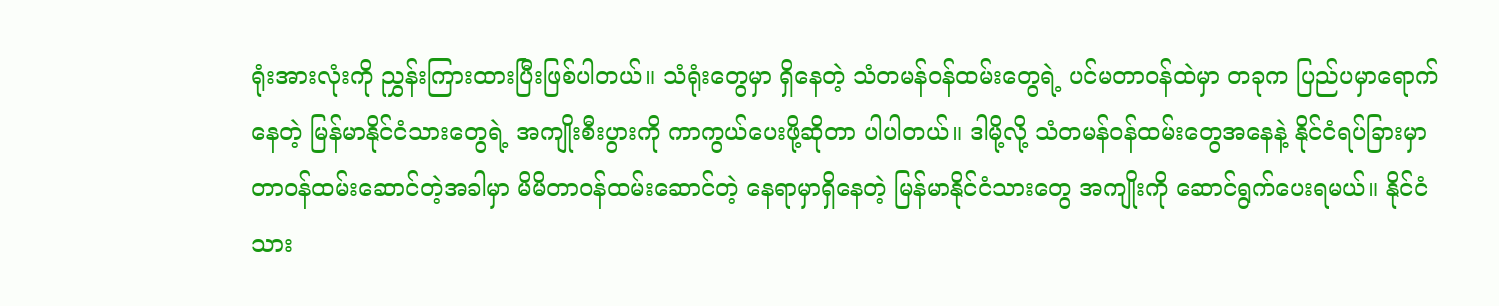ရုံးအားလုံးကို ညွှန်းကြားထားပြီးဖြစ်ပါတယ်။ သံရုံးတွေမှာ ရှိနေတဲ့ သံတမန်ဝန်ထမ်းတွေရဲ့ ပင်မတာဝန်ထဲမှာ တခုက ပြည်ပမှာရောက်နေတဲ့ မြန်မာနိုင်ငံသားတွေရဲ့ အကျိုးစီးပွားကို ကာကွယ်ပေးဖို့ဆိုတာ ပါပါတယ်။ ဒါမို့လို့ သံတမန်ဝန်ထမ်းတွေအနေနဲ့ နိုင်ငံရပ်ခြားမှာ တာဝန်ထမ်းဆောင်တဲ့အခါမှာ မိမိတာဝန်ထမ်းဆောင်တဲ့ နေရာမှာရှိနေတဲ့ မြန်မာနိုင်ငံသားတွေ အကျိုးကို ဆောင်ရွက်ပေးရမယ်။ နိုင်ငံသား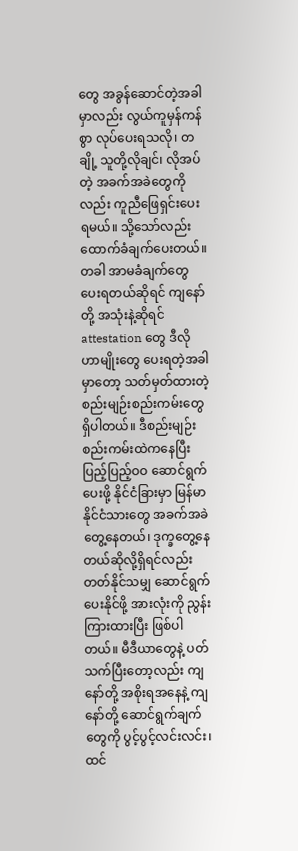တွေ အခွန်ဆောင်တဲ့အခါမှာလည်း လွယ်ကူမှန်ကန်စွာ လုပ်ပေးရသလို၊ တချို့ သူတို့လိုချင်၊ လိုအပ်တဲ့ အခက်အခဲတွေကိုလည်း ကူညီဖြေရှင်းပေးရမယ်။ သို့သော်လည်း ထောက်ခံချက်ပေးတယ်။ တခါ အာမခံချက်တွေ ပေးရတယ်ဆိုရင် ကျနော်တို့ အသုံးနဲ့ဆိုရင် attestation တွေ ဒီလိုဟာမျိုးတွေ ပေးရတဲ့အခါမှာတော့ သတ်မှတ်ထားတဲ့ စည်းမျဉ်းစည်းကမ်းတွေ ရှိပါတယ်။ ဒီစည်းမျဉ်းစည်းကမ်းထဲကနေပြီး ပြည့်ပြည့်ဝဝ ဆောင်ရွက်ပေးဖို့ နိုင်ငံခြားမှာ မြန်မာနိုင်ငံသားတွေ အခက်အခဲတွေ့နေတယ်၊ ဒုက္ခတွေ့နေတယ်ဆိုလို့ရှိရင်လည်း တတ်နိုင်သမျှ ဆောင်ရွက်ပေးနိုင်ဖို့ အားလုံးကို ညွန်းကြားထားပြီး ဖြစ်ပါတယ်။ မီဒီယာတွေနဲ့ ပတ်သက်ပြီးတော့လည်း ကျနော်တို့ အစိုးရအနေနဲ့ ကျနော်တို့ ဆောင်ရွက်ချက်တွေကို ပွင့်ပွင့်လင်းလင်း၊ ထင်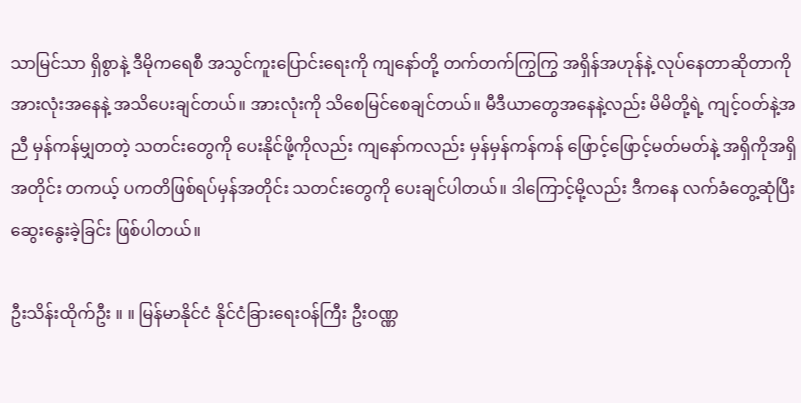သာမြင်သာ ရှိစွာနဲ့ ဒီမိုကရေစီ အသွင်ကူးပြောင်းရေးကို ကျနော်တို့ တက်တက်ကြွကြွ အရှိန်အဟုန်နဲ့ လုပ်နေတာဆိုတာကို အားလုံးအနေနဲ့ အသိပေးချင်တယ်။ အားလုံးကို သိစေမြင်စေချင်တယ်။ မီဒီယာတွေအနေနဲ့လည်း မိမိတို့ရဲ့ ကျင့်ဝတ်နဲ့အညီ မှန်ကန်မျှတတဲ့ သတင်းတွေကို ပေးနိုင်ဖို့ကိုလည်း ကျနော်ကလည်း မှန်မှန်ကန်ကန် ဖြောင့်ဖြောင့်မတ်မတ်နဲ့ အရှိကိုအရှိအတိုင်း တကယ့် ပကတိဖြစ်ရပ်မှန်အတိုင်း သတင်းတွေကို ပေးချင်ပါတယ်။ ဒါကြောင့်မို့လည်း ဒီကနေ လက်ခံတွေ့ဆုံပြီး ဆွေးနွေးခဲ့ခြင်း ဖြစ်ပါတယ်။

ဦးသိန်းထိုက်ဦး ။ ။ မြန်မာနိုင်ငံ နိုင်ငံခြားရေးဝန်ကြီး ဦးဝဏ္ဏ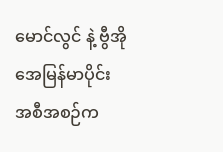မောင်လွင် နဲ့ ဗွီအိုအေမြန်မာပိုင်း အစီအစဉ်က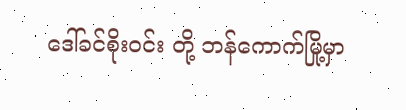ဒေါ်ခင်စိုးဝင်း တို့ ဘန်ကောက်မြို့မှာ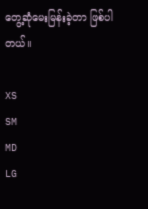တွေ့ဆုံမေးမြန်းခဲ့တာ ဖြစ်ပါတယ်။

XS
SM
MD
LG